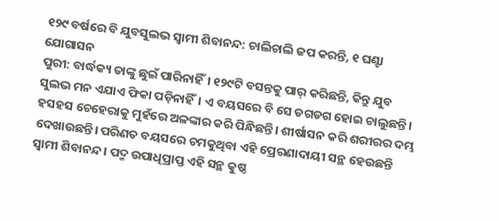୧୨୯ ବର୍ଷରେ ବି ଯୁବସୁଲଭ ସ୍ବାମୀ ଶିବାନନ୍ଦ: ଚାଲିଚାଲି ଜପ କରନ୍ତି, ୧ ଘଣ୍ଟା ଯୋଗାସନ
ପୁରୀ: ବାର୍ଦ୍ଧକ୍ୟ ତାଙ୍କୁ ଛୁଇଁ ପାରିନାହିଁ। ୧୨୯ଟି ବସନ୍ତକୁ ପାର୍ କରିଛନ୍ତି, କିନ୍ତୁ ଯୁବ ସୁଲଭ ମନ ଏଯାଏ ଫିକା ପଡ଼ିନାହିଁ। ଏ ବୟସରେ ବି ସେ ଡଗଡଗ ହୋଇ ଚାଲୁଛନ୍ତି। ହସହସ ଚେହେରାକୁ ମୁହଁରେ ଅଳଙ୍କାର କରି ପିନ୍ଧିଛନ୍ତି। ଶୀର୍ଷାସନ କରି ଶରୀରର ଦମ୍ଭ ଦେଖାଉଛନ୍ତି। ପରିଣତ ବୟସରେ ଚମକୁଥିବା ଏହି ପ୍ରେରଣାଦାୟୀ ସନ୍ଥ ହେଉଛନ୍ତି ସ୍ବାମୀ ଶିବାନନ୍ଦ। ପଦ୍ମ ଉପାଧିପ୍ରାପ୍ତ ଏହି ସନ୍ଥ କୁଷ୍ଠ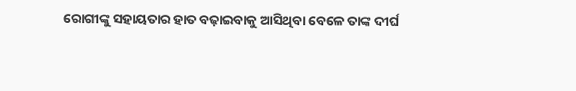ରୋଗୀଙ୍କୁ ସହାୟତାର ହାତ ବଢ଼ାଇବାକୁ ଆସିଥିବା ବେଳେ ତାଙ୍କ ଦୀର୍ଘ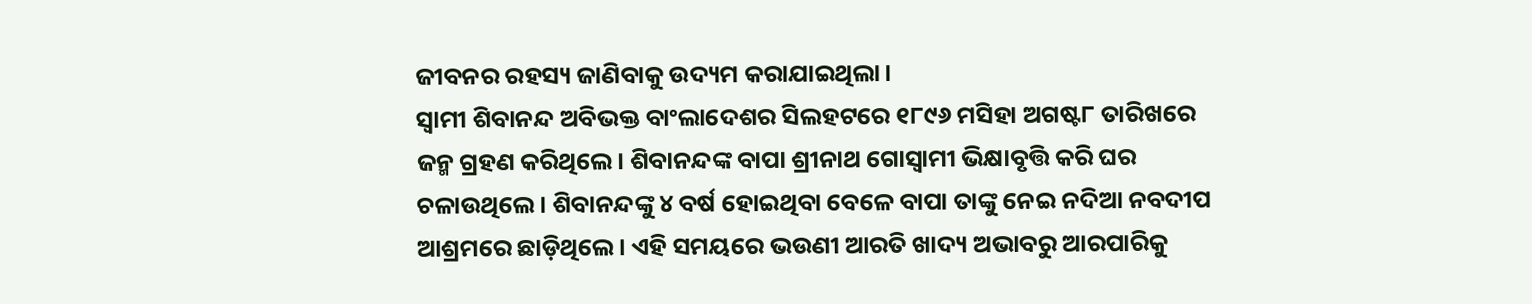ଜୀବନର ରହସ୍ୟ ଜାଣିବାକୁ ଉଦ୍ୟମ କରାଯାଇଥିଲା।
ସ୍ବାମୀ ଶିବାନନ୍ଦ ଅବିଭକ୍ତ ବାଂଲାଦେଶର ସିଲହଟରେ ୧୮୯୬ ମସିହା ଅଗଷ୍ଟ୮ ତାରିଖରେ ଜନ୍ମ ଗ୍ରହଣ କରିଥିଲେ। ଶିବାନନ୍ଦଙ୍କ ବାପା ଶ୍ରୀନାଥ ଗୋସ୍ବାମୀ ଭିକ୍ଷାବୃତ୍ତି କରି ଘର ଚଳାଉଥିଲେ। ଶିବାନନ୍ଦଙ୍କୁ ୪ ବର୍ଷ ହୋଇଥିବା ବେଳେ ବାପା ତାଙ୍କୁ ନେଇ ନଦିଆ ନବଦୀପ ଆଶ୍ରମରେ ଛାଡ଼ିଥିଲେ। ଏହି ସମୟରେ ଭଉଣୀ ଆରତି ଖାଦ୍ୟ ଅଭାବରୁ ଆରପାରିକୁ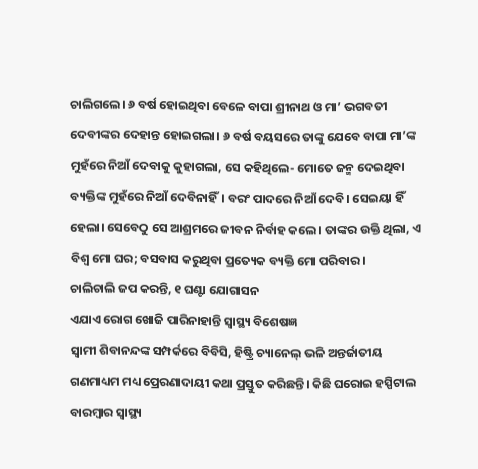ଚାଲିଗଲେ। ୬ ବର୍ଷ ହୋଇଥିବା ବେଳେ ବାପା ଶ୍ରୀନାଥ ଓ ମା’ ଭଗବତୀ ଦେବୀଙ୍କର ଦେହାନ୍ତ ହୋଇଗଲା। ୬ ବର୍ଷ ବୟସରେ ତାଙ୍କୁ ଯେବେ ବାପା ମା’ଙ୍କ ମୁହଁରେ ନିଆଁ ଦେବାକୁ କୁହାଗଲା, ସେ କହିଥିଲେ- ମୋତେ ଜନ୍ମ ଦେଇଥିବା ବ୍ୟକ୍ତିଙ୍କ ମୁହଁରେ ନିଆଁ ଦେବିନାହିଁ। ବରଂ ପାଦରେ ନିଆଁ ଦେବି। ସେଇୟା ହିଁ ହେଲା। ସେବେଠୁ ସେ ଆଶ୍ରମରେ ଜୀବନ ନିର୍ବାହ କଲେ। ତାଙ୍କର ଉକ୍ତି ଥିଲା, ଏ ବିଶ୍ବ ମୋ ଘର; ବସବାସ କରୁଥିବା ପ୍ରତ୍ୟେକ ବ୍ୟକ୍ତି ମୋ ପରିବାର।
ଚାଲିଚାଲି ଜପ କରନ୍ତି, ୧ ଘଣ୍ଟା ଯୋଗାସନ
ଏଯାଏ ରୋଗ ଖୋଜି ପାରିନାହାନ୍ତି ସ୍ବାସ୍ଥ୍ୟ ବିଶେଷଜ୍ଞ
ସ୍ବାମୀ ଶିବାନନ୍ଦଙ୍କ ସମ୍ପର୍କରେ ବିବିସି, ହିଷ୍ଟ୍ରି ଚ୍ୟାନେଲ୍ ଭଳି ଅନ୍ତର୍ଜାତୀୟ ଗଣମାଧ୍ୟମ ମଧ୍ୟ ପ୍ରେରଣାଦାୟୀ କଥା ପ୍ରସ୍ତୁତ କରିଛନ୍ତି। କିଛି ଘରୋଇ ହସ୍ପିଟାଲ ବାରମ୍ବାର ସ୍ବାସ୍ଥ୍ୟ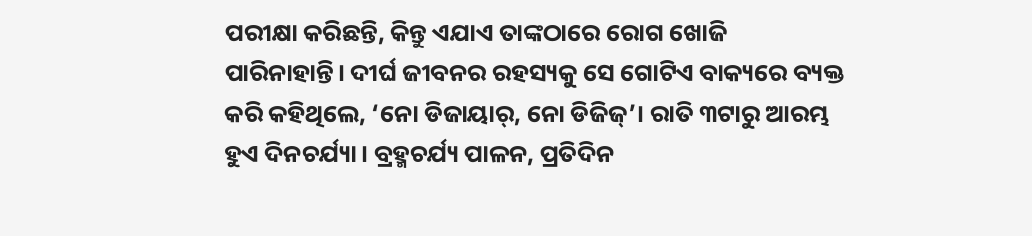ପରୀକ୍ଷା କରିଛନ୍ତି, କିନ୍ତୁ ଏଯାଏ ତାଙ୍କଠାରେ ରୋଗ ଖୋଜି ପାରିନାହାନ୍ତି। ଦୀର୍ଘ ଜୀବନର ରହସ୍ୟକୁ ସେ ଗୋଟିଏ ବାକ୍ୟରେ ବ୍ୟକ୍ତ କରି କହିଥିଲେ, ‘ନୋ ଡିଜାୟାର୍, ନୋ ଡିଜିଜ୍’। ରାତି ୩ଟାରୁ ଆରମ୍ଭ ହୁଏ ଦିନଚର୍ଯ୍ୟା। ବ୍ରହ୍ମଚର୍ଯ୍ୟ ପାଳନ, ପ୍ରତିଦିନ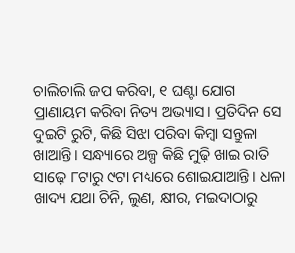ଚାଲିଚାଲି ଜପ କରିବା, ୧ ଘଣ୍ଟା ଯୋଗ ପ୍ରାଣାୟମ କରିବା ନିତ୍ୟ ଅଭ୍ୟାସ। ପ୍ରତିଦିନ ସେ ଦୁଇଟି ରୁଟି, କିଛି ସିଝା ପରିବା କିମ୍ବା ସନ୍ତୁଳା ଖାଆନ୍ତି। ସନ୍ଧ୍ୟାରେ ଅଳ୍ପ କିଛି ମୁଢ଼ି ଖାଇ ରାତି ସାଢ଼େ ୮ଟାରୁ ୯ଟା ମଧ୍ୟରେ ଶୋଇଯାଆନ୍ତି। ଧଳା ଖାଦ୍ୟ ଯଥା ଚିନି, ଲୁଣ, କ୍ଷୀର, ମଇଦାଠାରୁ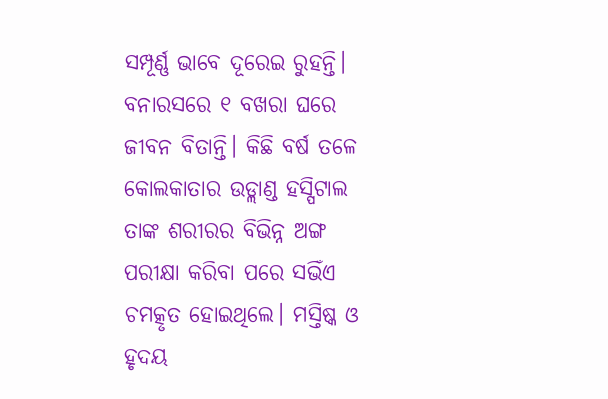ସମ୍ପୂର୍ଣ୍ଣ ଭାବେ ଦୂରେଇ ରୁହନ୍ତି। ବନାରସରେ ୧ ବଖରା ଘରେ ଜୀବନ ବିତାନ୍ତି। କିଛି ବର୍ଷ ତଳେ କୋଲକାତାର ଉଡ୍ଲାଣ୍ଡ ହସ୍ପିଟାଲ ତାଙ୍କ ଶରୀରର ବିଭିନ୍ନ ଅଙ୍ଗ ପରୀକ୍ଷା କରିବା ପରେ ସଭିଁଏ ଚମତ୍କୃତ ହୋଇଥିଲେ। ମସ୍ତିଷ୍କ ଓ ହୃଦୟ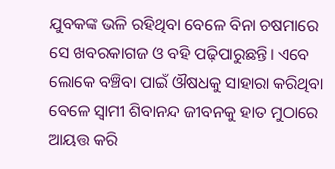ଯୁବକଙ୍କ ଭଳି ରହିଥିବା ବେଳେ ବିନା ଚଷମାରେ ସେ ଖବରକାଗଜ ଓ ବହି ପଢ଼ିପାରୁଛନ୍ତି। ଏବେ ଲୋକେ ବଞ୍ଚିବା ପାଇଁ ଔଷଧକୁ ସାହାରା କରିଥିବା ବେଳେ ସ୍ବାମୀ ଶିବାନନ୍ଦ ଜୀବନକୁ ହାତ ମୁଠାରେ ଆୟତ୍ତ କରି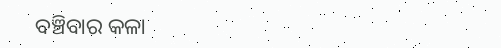ବଞ୍ଚିବାର କଳା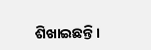ଶିଖାଇଛନ୍ତି।